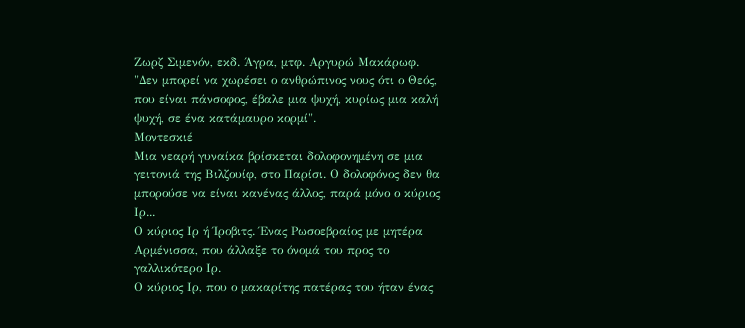Ζωρζ Σιμενόν, εκδ. Άγρα, μτφ. Αργυρώ Μακάρωφ.
"Δεν μπορεί να χωρέσει ο ανθρώπινος νους ότι ο Θεός, που είναι πάνσοφος, έβαλε μια ψυχή, κυρίως μια καλή ψυχή, σε ένα κατάμαυρο κορμί".
Μοντεσκιέ
Μια νεαρή γυναίκα βρίσκεται δολοφονημένη σε μια γειτονιά της Βιλζουίφ, στο Παρίσι. Ο δολοφόνος δεν θα μπορούσε να είναι κανένας άλλος, παρά μόνο ο κύριος Ιρ...
Ο κύριος Ιρ ή Ίροβιτς. Ένας Ρωσοεβραίος με μητέρα Αρμένισσα, που άλλαξε το όνομά του προς το γαλλικότερο Ιρ.
Ο κύριος Ιρ, που ο μακαρίτης πατέρας του ήταν ένας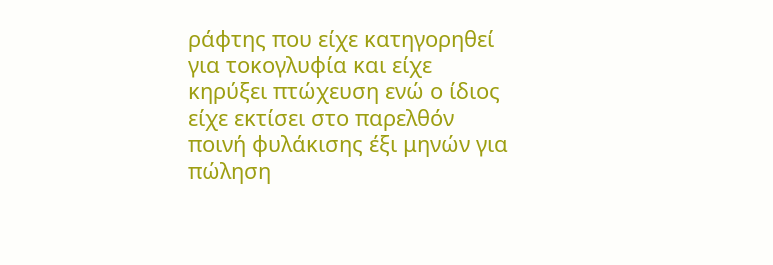ράφτης που είχε κατηγορηθεί για τοκογλυφία και είχε κηρύξει πτώχευση ενώ ο ίδιος είχε εκτίσει στο παρελθόν ποινή φυλάκισης έξι μηνών για πώληση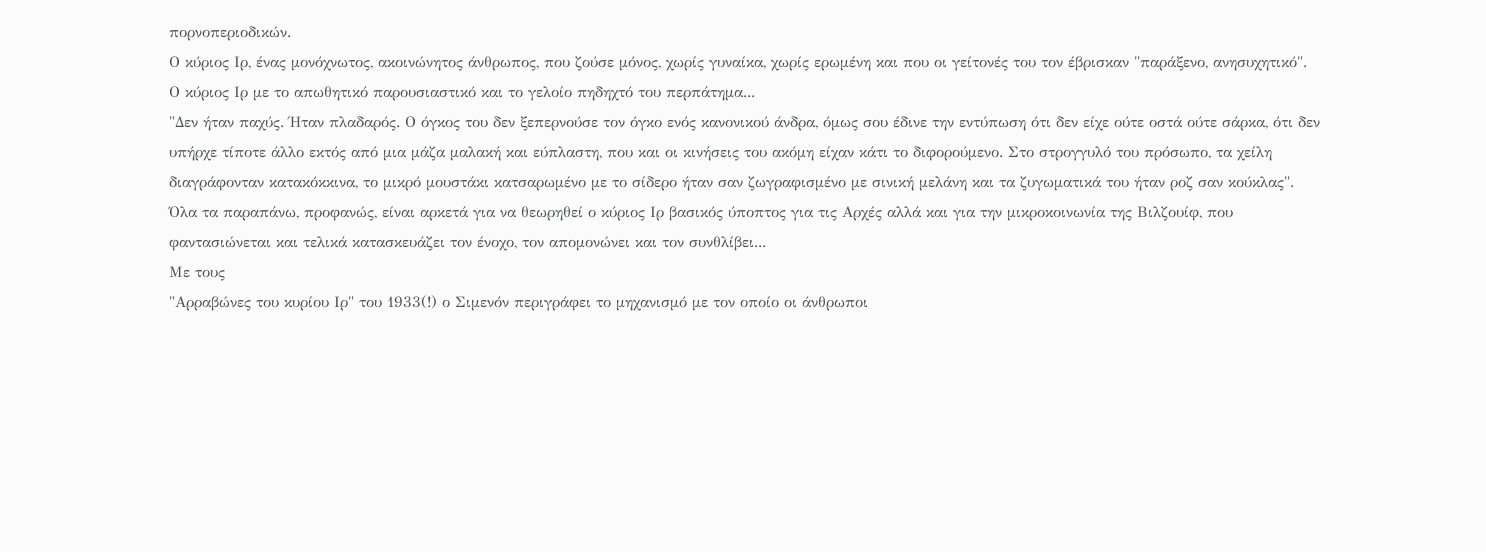πορνοπεριοδικών.
Ο κύριος Ιρ, ένας μονόχνωτος, ακοινώνητος άνθρωπος, που ζούσε μόνος, χωρίς γυναίκα, χωρίς ερωμένη και που οι γείτονές του τον έβρισκαν "παράξενο, ανησυχητικό".
Ο κύριος Ιρ με το απωθητικό παρουσιαστικό και το γελοίο πηδηχτό του περπάτημα...
"Δεν ήταν παχύς. Ήταν πλαδαρός. Ο όγκος του δεν ξεπερνούσε τον όγκο ενός κανονικού άνδρα, όμως σου έδινε την εντύπωση ότι δεν είχε ούτε οστά ούτε σάρκα, ότι δεν υπήρχε τίποτε άλλο εκτός από μια μάζα μαλακή και εύπλαστη, που και οι κινήσεις του ακόμη είχαν κάτι το διφορούμενο. Στο στρογγυλό του πρόσωπο, τα χείλη διαγράφονταν κατακόκκινα, το μικρό μουστάκι κατσαρωμένο με το σίδερο ήταν σαν ζωγραφισμένο με σινική μελάνη και τα ζυγωματικά του ήταν ροζ σαν κούκλας".
Όλα τα παραπάνω, προφανώς, είναι αρκετά για να θεωρηθεί ο κύριος Ιρ βασικός ύποπτος για τις Αρχές αλλά και για την μικροκοινωνία της Βιλζουίφ, που φαντασιώνεται και τελικά κατασκευάζει τον ένοχο, τον απομονώνει και τον συνθλίβει...
Με τους
"Αρραβώνες του κυρίου Ιρ" του 1933(!) ο Σιμενόν περιγράφει το μηχανισμό με τον οποίο οι άνθρωποι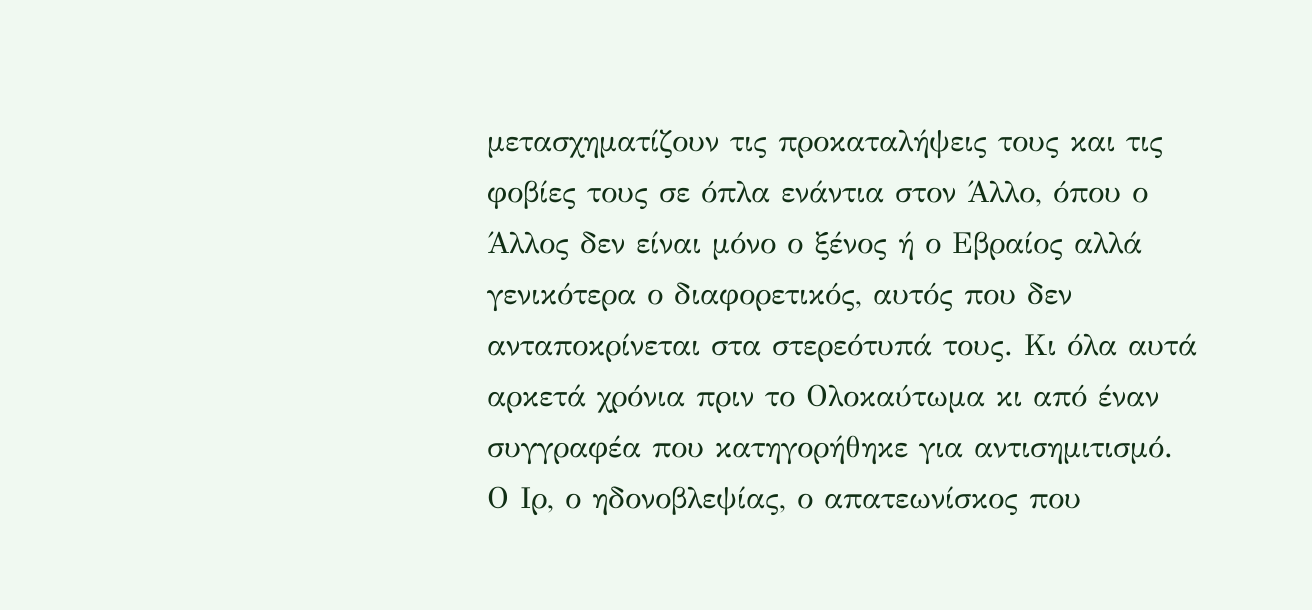μετασχηματίζουν τις προκαταλήψεις τους και τις φοβίες τους σε όπλα ενάντια στον Άλλο, όπου ο Άλλος δεν είναι μόνο ο ξένος ή ο Εβραίος αλλά γενικότερα ο διαφορετικός, αυτός που δεν ανταποκρίνεται στα στερεότυπά τους. Κι όλα αυτά αρκετά χρόνια πριν το Ολοκαύτωμα κι από έναν συγγραφέα που κατηγορήθηκε για αντισημιτισμό.
Ο Ιρ, ο ηδονοβλεψίας, ο απατεωνίσκος που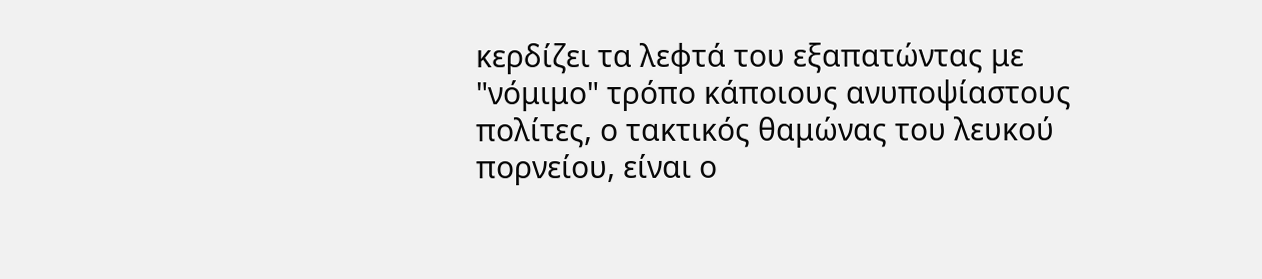κερδίζει τα λεφτά του εξαπατώντας με "νόμιμο" τρόπο κάποιους ανυποψίαστους πολίτες, ο τακτικός θαμώνας του λευκού πορνείου, είναι ο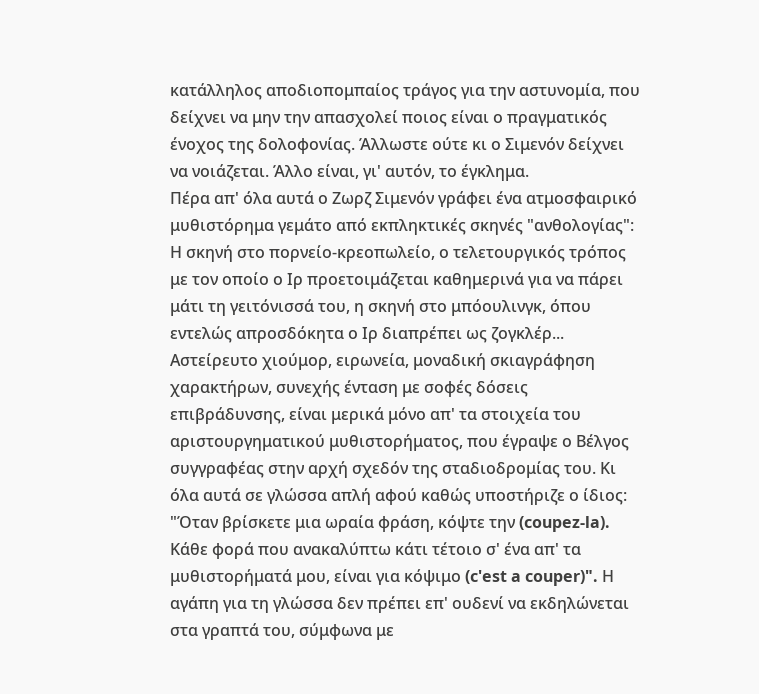κατάλληλος αποδιοπομπαίος τράγος για την αστυνομία, που δείχνει να μην την απασχολεί ποιος είναι ο πραγματικός ένοχος της δολοφονίας. Άλλωστε ούτε κι ο Σιμενόν δείχνει να νοιάζεται. Άλλο είναι, γι' αυτόν, το έγκλημα.
Πέρα απ' όλα αυτά ο Ζωρζ Σιμενόν γράφει ένα ατμοσφαιρικό μυθιστόρημα γεμάτο από εκπληκτικές σκηνές "ανθολογίας": Η σκηνή στο πορνείο-κρεοπωλείο, ο τελετουργικός τρόπος με τον οποίο ο Ιρ προετοιμάζεται καθημερινά για να πάρει μάτι τη γειτόνισσά του, η σκηνή στο μπόουλινγκ, όπου εντελώς απροσδόκητα ο Ιρ διαπρέπει ως ζογκλέρ...
Αστείρευτο χιούμορ, ειρωνεία, μοναδική σκιαγράφηση χαρακτήρων, συνεχής ένταση με σοφές δόσεις επιβράδυνσης, είναι μερικά μόνο απ' τα στοιχεία του αριστουργηματικού μυθιστορήματος, που έγραψε ο Βέλγος συγγραφέας στην αρχή σχεδόν της σταδιοδρομίας του. Κι όλα αυτά σε γλώσσα απλή αφού καθώς υποστήριζε ο ίδιος: "Όταν βρίσκετε μια ωραία φράση, κόψτε την (coupez-la). Κάθε φορά που ανακαλύπτω κάτι τέτοιο σ' ένα απ' τα μυθιστορήματά μου, είναι για κόψιμο (c'est a couper)". Η αγάπη για τη γλώσσα δεν πρέπει επ' ουδενί να εκδηλώνεται στα γραπτά του, σύμφωνα με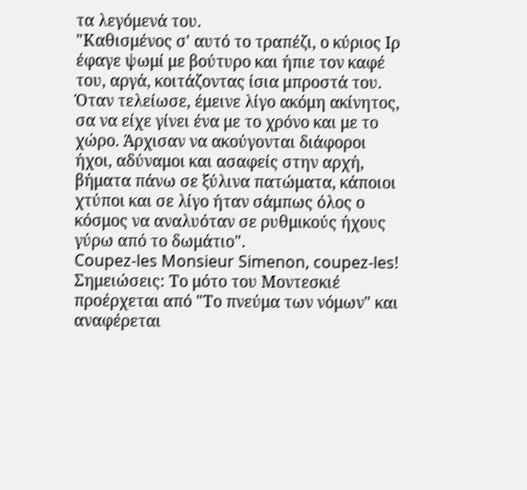τα λεγόμενά του.
"Καθισμένος σ' αυτό το τραπέζι, ο κύριος Ιρ έφαγε ψωμί με βούτυρο και ήπιε τον καφέ του, αργά, κοιτάζοντας ίσια μπροστά του. Όταν τελείωσε, έμεινε λίγο ακόμη ακίνητος, σα να είχε γίνει ένα με το χρόνο και με το χώρο. Άρχισαν να ακούγονται διάφοροι ήχοι, αδύναμοι και ασαφείς στην αρχή, βήματα πάνω σε ξύλινα πατώματα, κάποιοι χτύποι και σε λίγο ήταν σάμπως όλος ο κόσμος να αναλυόταν σε ρυθμικούς ήχους γύρω από το δωμάτιο".
Coupez-les Monsieur Simenon, coupez-les!
Σημειώσεις: Το μότο του Μοντεσκιέ προέρχεται από "Το πνεύμα των νόμων" και αναφέρεται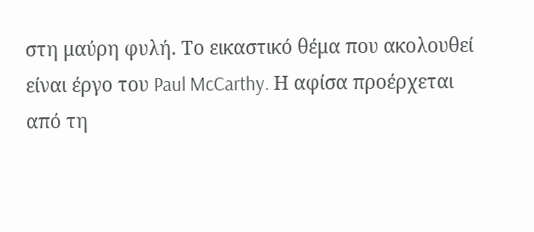στη μαύρη φυλή. Το εικαστικό θέμα που ακολουθεί είναι έργο του Paul McCarthy. Η αφίσα προέρχεται από τη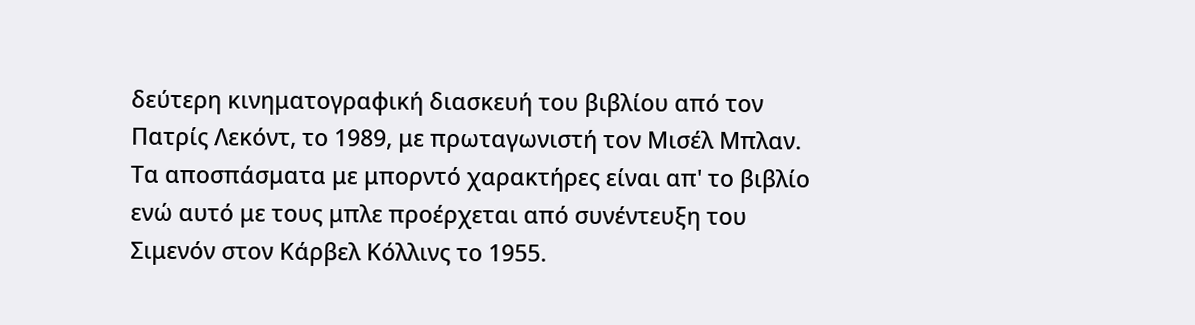δεύτερη κινηματογραφική διασκευή του βιβλίου από τον Πατρίς Λεκόντ, το 1989, με πρωταγωνιστή τον Μισέλ Μπλαν. Τα αποσπάσματα με μπορντό χαρακτήρες είναι απ' το βιβλίο ενώ αυτό με τους μπλε προέρχεται από συνέντευξη του Σιμενόν στον Κάρβελ Κόλλινς το 1955.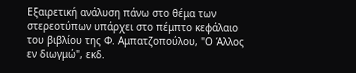Εξαιρετική ανάλυση πάνω στο θέμα των στερεοτύπων υπάρχει στο πέμπτο κεφάλαιο του βιβλίου της Φ. Αμπατζοπούλου, "Ο Άλλος εν διωγμώ", εκδ.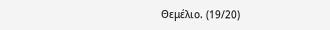Θεμέλιο. (19/20)